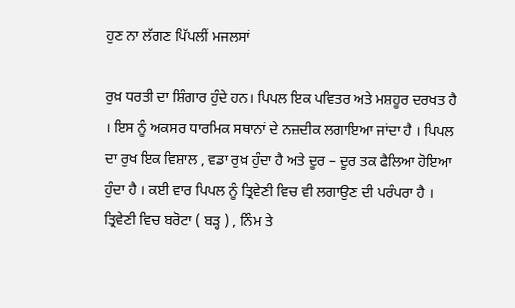ਹੁਣ ਨਾ ਲੱਗਣ ਪਿੱਪਲੀਂ ਮਜਲਸਾਂ

ਰੁਖ਼ ਧਰਤੀ ਦਾ ਸ਼ਿੰਗਾਰ ਹੁੰਦੇ ਹਨ। ਪਿਪਲ ਇਕ ਪਵਿਤਰ ਅਤੇ ਮਸ਼ਹੂਰ ਦਰਖਤ ਹੈ । ਇਸ ਨੂੰ ਅਕਸਰ ਧਾਰਮਿਕ ਸਥਾਨਾਂ ਦੇ ਨਜ਼ਦੀਕ ਲਗਾਇਆ ਜਾਂਦਾ ਹੈ । ਪਿਪਲ ਦਾ ਰੁਖ ਇਕ ਵਿਸ਼ਾਲ , ਵਡਾ ਰੁਖ਼ ਹੁੰਦਾ ਹੈ ਅਤੇ ਦੂਰ – ਦੂਰ ਤਕ ਫੈਲਿਆ ਹੋਇਆ ਹੁੰਦਾ ਹੈ । ਕਈ ਵਾਰ ਪਿਪਲ ਨੂੰ ਤ੍ਰਿਵੇਣੀ ਵਿਚ ਵੀ ਲਗਾਉਣ ਦੀ ਪਰੰਪਰਾ ਹੈ । ਤ੍ਰਿਵੇਣੀ ਵਿਚ ਬਰੋਟਾ ( ਬੜ੍ਹ ) , ਨਿੰਮ ਤੇ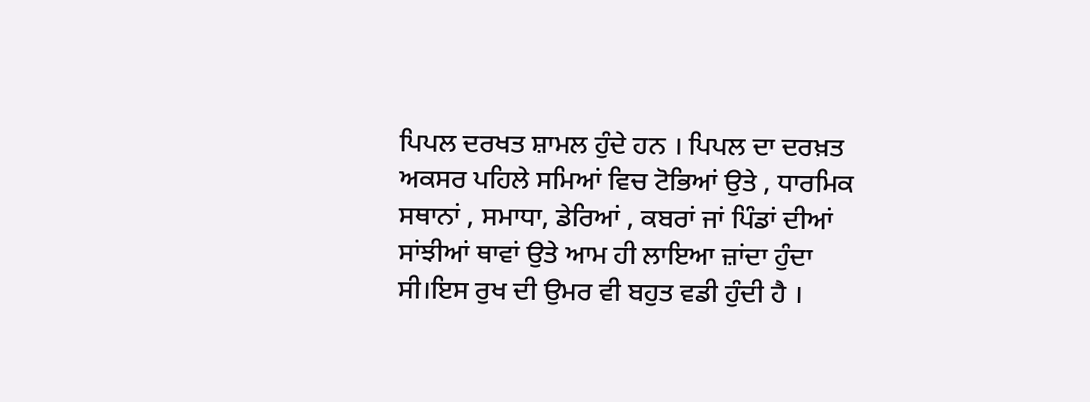ਪਿਪਲ ਦਰਖਤ ਸ਼ਾਮਲ ਹੁੰਦੇ ਹਨ । ਪਿਪਲ ਦਾ ਦਰਖ਼ਤ ਅਕਸਰ ਪਹਿਲੇ ਸਮਿਆਂ ਵਿਚ ਟੋਭਿਆਂ ਉਤੇ , ਧਾਰਮਿਕ ਸਥਾਨਾਂ , ਸਮਾਧਾ, ਡੇਰਿਆਂ , ਕਬਰਾਂ ਜਾਂ ਪਿੰਡਾਂ ਦੀਆਂ ਸਾਂਝੀਆਂ ਥਾਵਾਂ ਉਤੇ ਆਮ ਹੀ ਲਾਇਆ ਜ਼ਾਂਦਾ ਹੁੰਦਾ ਸੀ।ਇਸ ਰੁਖ ਦੀ ਉਮਰ ਵੀ ਬਹੁਤ ਵਡੀ ਹੁੰਦੀ ਹੈ ।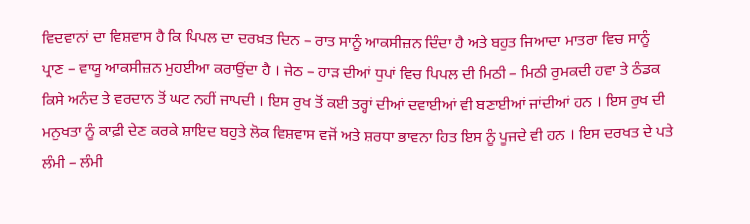ਵਿਦਵਾਨਾਂ ਦਾ ਵਿਸ਼ਵਾਸ ਹੈ ਕਿ ਪਿਪਲ ਦਾ ਦਰਖ਼ਤ ਦਿਨ – ਰਾਤ ਸਾਨੂੰ ਆਕਸੀਜ਼ਨ ਦਿੰਦਾ ਹੈ ਅਤੇ ਬਹੁਤ ਜਿਆਦਾ ਮਾਤਰਾ ਵਿਚ ਸਾਨੂੰ ਪ੍ਰਾਣ – ਵਾਯੂ ਆਕਸੀਜ਼ਨ ਮੁਹਈਆ ਕਰਾਉਂਦਾ ਹੈ । ਜੇਠ – ਹਾੜ ਦੀਆਂ ਧੁਪਾਂ ਵਿਚ ਪਿਪਲ ਦੀ ਮਿਠੀ – ਮਿਠੀ ਰੁਮਕਦੀ ਹਵਾ ਤੇ ਠੰਡਕ ਕਿਸੇ ਅਨੰਦ ਤੇ ਵਰਦਾਨ ਤੋਂ ਘਟ ਨਹੀਂ ਜਾਪਦੀ । ਇਸ ਰੁਖ ਤੋਂ ਕਈ ਤਰ੍ਹਾਂ ਦੀਆਂ ਦਵਾਈਆਂ ਵੀ ਬਣਾਈਆਂ ਜਾਂਦੀਆਂ ਹਨ । ਇਸ ਰੁਖ ਦੀ ਮਨੁਖਤਾ ਨੂੰ ਕਾਫ਼ੀ ਦੇਣ ਕਰਕੇ ਸ਼ਾਇਦ ਬਹੁਤੇ ਲੋਕ ਵਿਸ਼ਵਾਸ ਵਜੋਂ ਅਤੇ ਸ਼ਰਧਾ ਭਾਵਨਾ ਹਿਤ ਇਸ ਨੂੰ ਪੂਜਦੇ ਵੀ ਹਨ । ਇਸ ਦਰਖਤ ਦੇ ਪਤੇ ਲੰਮੀ – ਲੰਮੀ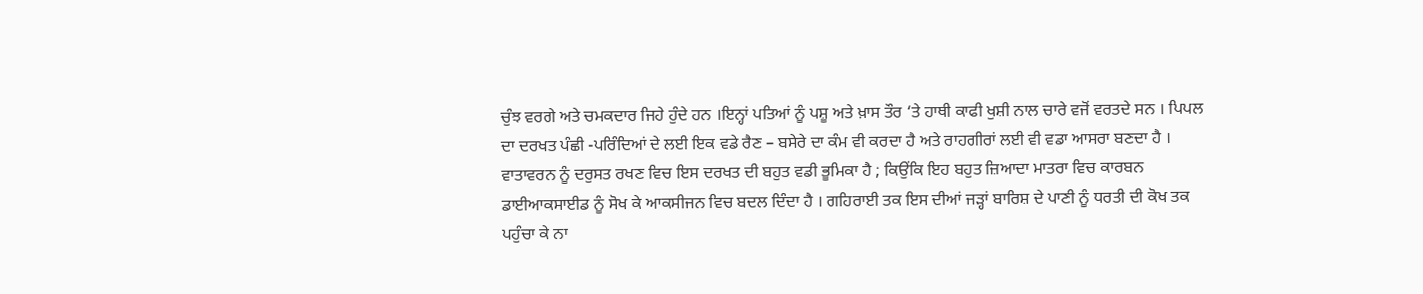ਚੁੰਝ ਵਰਗੇ ਅਤੇ ਚਮਕਦਾਰ ਜਿਹੇ ਹੁੰਦੇ ਹਨ ।ਇਨ੍ਹਾਂ ਪਤਿਆਂ ਨੂੰ ਪਸ਼ੂ ਅਤੇ ਖ਼ਾਸ ਤੌਰ ‘ਤੇ ਹਾਥੀ ਕਾਫੀ ਖੁਸ਼ੀ ਨਾਲ ਚਾਰੇ ਵਜੋਂ ਵਰਤਦੇ ਸਨ । ਪਿਪਲ ਦਾ ਦਰਖਤ ਪੰਛੀ -ਪਰਿੰਦਿਆਂ ਦੇ ਲਈ ਇਕ ਵਡੇ ਰੈਣ – ਬਸੇਰੇ ਦਾ ਕੰਮ ਵੀ ਕਰਦਾ ਹੈ ਅਤੇ ਰਾਹਗੀਰਾਂ ਲਈ ਵੀ ਵਡਾ ਆਸਰਾ ਬਣਦਾ ਹੈ । ਵਾਤਾਵਰਨ ਨੂੰ ਦਰੁਸਤ ਰਖਣ ਵਿਚ ਇਸ ਦਰਖਤ ਦੀ ਬਹੁਤ ਵਡੀ ਭੂਮਿਕਾ ਹੈ ; ਕਿਉਂਕਿ ਇਹ ਬਹੁਤ ਜ਼ਿਆਦਾ ਮਾਤਰਾ ਵਿਚ ਕਾਰਬਨ ਡਾਈਆਕਸਾਈਡ ਨੂੰ ਸੋਖ ਕੇ ਆਕਸੀਜਨ ਵਿਚ ਬਦਲ ਦਿੰਦਾ ਹੈ । ਗਹਿਰਾਈ ਤਕ ਇਸ ਦੀਆਂ ਜੜ੍ਹਾਂ ਬਾਰਿਸ਼ ਦੇ ਪਾਣੀ ਨੂੰ ਧਰਤੀ ਦੀ ਕੋਖ ਤਕ ਪਹੁੰਚਾ ਕੇ ਨਾ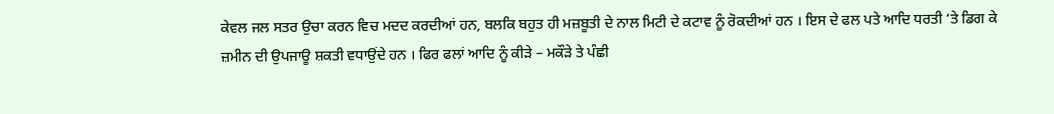ਕੇਵਲ ਜਲ ਸਤਰ ਉਚਾ ਕਰਨ ਵਿਚ ਮਦਦ ਕਰਦੀਆਂ ਹਨ, ਬਲਕਿ ਬਹੁਤ ਹੀ ਮਜ਼ਬੂਤੀ ਦੇ ਨਾਲ ਮਿਟੀ ਦੇ ਕਟਾਵ ਨੂੰ ਰੋਕਦੀਆਂ ਹਨ । ਇਸ ਦੇ ਫਲ ਪਤੇ ਆਦਿ ਧਰਤੀ ‘ਤੇ ਡਿਗ ਕੇ ਜ਼ਮੀਨ ਦੀ ਉਪਜਾਊ ਸ਼ਕਤੀ ਵਧਾਉਂਦੇ ਹਨ । ਫਿਰ ਫਲਾਂ ਆਦਿ ਨੂੰ ਕੀੜੇ – ਮਕੌੜੇ ਤੇ ਪੰਛੀ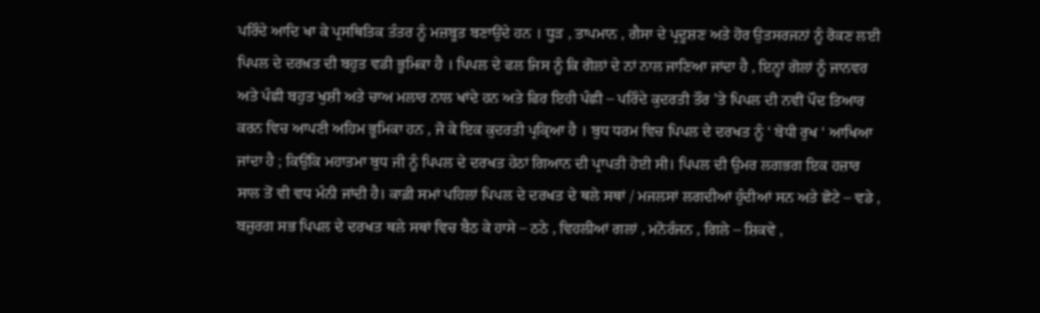ਪਰਿੰਦੇ ਆਦਿ ਖਾ ਕੇ ਪ੍ਰਸਥਿਤਿਕ ਤੰਤਰ ਨੂੰ ਮਜ਼ਬੂਤ ਬਣਾਉਂਦੇ ਹਨ । ਧੂੜ , ਤਾਪਮਾਨ , ਗੈਸਾ ਦੇ ਪ੍ਰਦੂਸ਼ਣ ਅਤੇ ਹੋਰ ਉਤਸਰਜਨਾਂ ਨੂੰ ਰੋਕਣ ਲਈ ਪਿਪਲ ਦੇ ਦਰਖ਼ਤ ਦੀ ਬਹੁਤ ਵਡੀ ਭੂਮਿਕਾ ਹੈ । ਪਿਪਲ ਦੇ ਫਲ ਜਿਸ ਨੂੰ ਕਿ ਗੋਲਾਂ ਦੇ ਨਾਂ ਨਾਲ ਜਾਣਿਆ ਜਾਂਦਾ ਹੈ , ਇਨ੍ਹਾਂ ਗੋਲਾਂ ਨੂੰ ਜਾਨਵਰ ਅਤੇ ਪੰਛੀ ਬਹੁਤ ਖੁਸ਼ੀ ਅਤੇ ਚਾਅ ਮਲਾਰ ਨਾਲ ਖਾਂਦੇ ਹਨ ਅਤੇ ਫਿਰ ਇਹੀ ਪੰਛੀ – ਪਰਿੰਦੇ ਕੁਦਰਤੀ ਤੌਰ ’ਤੇ ਪਿਪਲ ਦੀ ਨਵੀਂ ਪੌਦ ਤਿਆਰ ਕਰਨ ਵਿਚ ਆਪਣੀ ਅਹਿਮ ਭੂਮਿਕਾ ਹਨ , ਜੋ ਕੇ ਇਕ ਕੁਦਰਤੀ ਪ੍ਰਕ੍ਰਿਆ ਹੈ । ਬੁਧ ਧਰਮ ਵਿਚ ਪਿਪਲ ਦੇ ਦਰਖਤ ਨੂੰ ‘ ਬੋਧੀ ਰੁਖ ‘ ਆਖਿਆ ਜਾਂਦਾ ਹੈ ; ਕਿਉਂਕਿ ਮਹਾਤਮਾ ਬੁਧ ਜੀ ਨੂੰ ਪਿਪਲ ਦੇ ਦਰਖਤ ਹੇਠਾਂ ਗਿਆਨ ਦੀ ਪ੍ਰਾਪਤੀ ਹੋਈ ਸੀ। ਪਿਪਲ ਦੀ ਉਮਰ ਲਗਭਗ ਇਕ ਹਜ਼ਾਰ ਸਾਲ ਤੋਂ ਵੀ ਵਧ ਮੰਨੀ ਜਾਂਦੀ ਹੈ। ਕਾਫ਼ੀ ਸਮਾਂ ਪਹਿਲਾਂ ਪਿਪਲ ਦੇ ਦਰਖਤ ਦੇ ਥਲੇ ਸਥਾਂ / ਮਜਲਸਾਂ ਲਗਦੀਆਂ ਹੁੰਦੀਆਂ ਸਨ ਅਤੇ ਛੋਟੇ – ਵਡੇ , ਬਜ਼ੁਰਗ ਸਭ ਪਿਪਲ ਦੇ ਦਰਖਤ ਥਲੇ ਸਥਾਂ ਵਿਚ ਬੈਠ ਕੇ ਹਾਸੇ – ਠਠੇ , ਵਿਹਲੀਆਂ ਗਲਾਂ , ਮਨੋਰੰਜਨ , ਗਿਲੇ – ਸ਼ਿਕਵੇ ,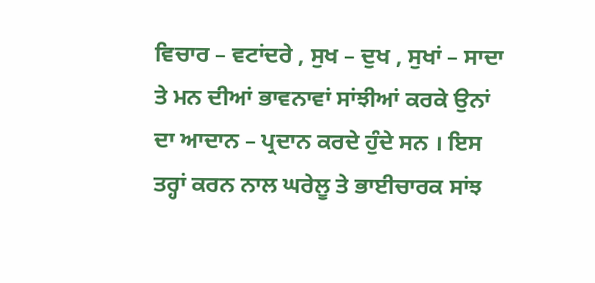ਵਿਚਾਰ – ਵਟਾਂਦਰੇ , ਸੁਖ – ਦੁਖ , ਸੁਖਾਂ – ਸਾਦਾ ਤੇ ਮਨ ਦੀਆਂ ਭਾਵਨਾਵਾਂ ਸਾਂਝੀਆਂ ਕਰਕੇ ਉਨਾਂ ਦਾ ਆਦਾਨ – ਪ੍ਰਦਾਨ ਕਰਦੇ ਹੁੰਦੇ ਸਨ । ਇਸ ਤਰ੍ਹਾਂ ਕਰਨ ਨਾਲ ਘਰੇਲੂ ਤੇ ਭਾਈਚਾਰਕ ਸਾਂਝ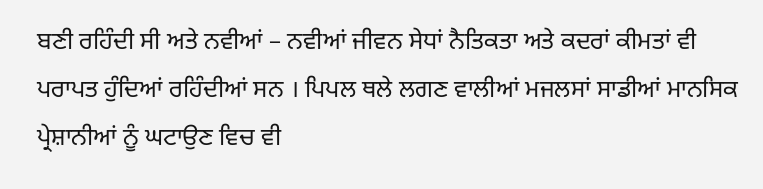ਬਣੀ ਰਹਿੰਦੀ ਸੀ ਅਤੇ ਨਵੀਆਂ – ਨਵੀਆਂ ਜੀਵਨ ਸੇਧਾਂ ਨੈਤਿਕਤਾ ਅਤੇ ਕਦਰਾਂ ਕੀਮਤਾਂ ਵੀ ਪਰਾਪਤ ਹੁੰਦਿਆਂ ਰਹਿੰਦੀਆਂ ਸਨ । ਪਿਪਲ ਥਲੇ ਲਗਣ ਵਾਲੀਆਂ ਮਜਲਸਾਂ ਸਾਡੀਆਂ ਮਾਨਸਿਕ ਪ੍ਰੇਸ਼ਾਨੀਆਂ ਨੂੰ ਘਟਾਉਣ ਵਿਚ ਵੀ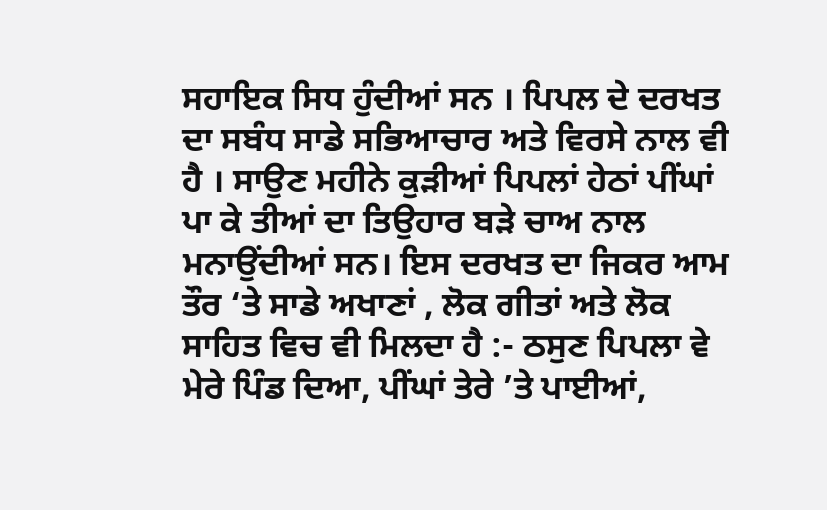ਸਹਾਇਕ ਸਿਧ ਹੁੰਦੀਆਂ ਸਨ । ਪਿਪਲ ਦੇ ਦਰਖਤ ਦਾ ਸਬੰਧ ਸਾਡੇ ਸਭਿਆਚਾਰ ਅਤੇ ਵਿਰਸੇ ਨਾਲ ਵੀ ਹੈ । ਸਾਉਣ ਮਹੀਨੇ ਕੁੜੀਆਂ ਪਿਪਲਾਂ ਹੇਠਾਂ ਪੀਂਘਾਂ ਪਾ ਕੇ ਤੀਆਂ ਦਾ ਤਿਉਹਾਰ ਬੜੇ ਚਾਅ ਨਾਲ ਮਨਾਉਂਦੀਆਂ ਸਨ। ਇਸ ਦਰਖਤ ਦਾ ਜਿਕਰ ਆਮ ਤੌਰ ‘ਤੇ ਸਾਡੇ ਅਖਾਣਾਂ , ਲੋਕ ਗੀਤਾਂ ਅਤੇ ਲੋਕ ਸਾਹਿਤ ਵਿਚ ਵੀ ਮਿਲਦਾ ਹੈ :- ਠਸੁਣ ਪਿਪਲਾ ਵੇ ਮੇਰੇ ਪਿੰਡ ਦਿਆ, ਪੀਂਘਾਂ ਤੇਰੇ ’ਤੇ ਪਾਈਆਂ,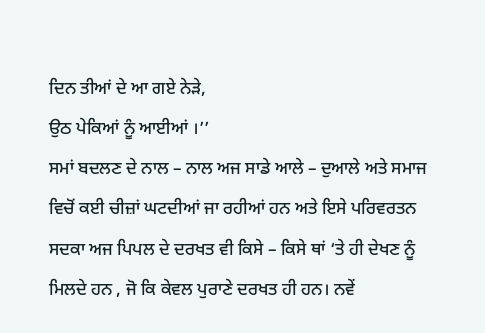ਦਿਨ ਤੀਆਂ ਦੇ ਆ ਗਏ ਨੇੜੇ,
ਉਠ ਪੇਕਿਆਂ ਨੂੰ ਆਈਆਂ ।’’
ਸਮਾਂ ਬਦਲਣ ਦੇ ਨਾਲ – ਨਾਲ ਅਜ ਸਾਡੇ ਆਲੇ – ਦੁਆਲੇ ਅਤੇ ਸਮਾਜ ਵਿਚੋਂ ਕਈ ਚੀਜ਼ਾਂ ਘਟਦੀਆਂ ਜਾ ਰਹੀਆਂ ਹਨ ਅਤੇ ਇਸੇ ਪਰਿਵਰਤਨ ਸਦਕਾ ਅਜ ਪਿਪਲ ਦੇ ਦਰਖਤ ਵੀ ਕਿਸੇ – ਕਿਸੇ ਥਾਂ ‘ਤੇ ਹੀ ਦੇਖਣ ਨੂੰ ਮਿਲਦੇ ਹਨ , ਜੋ ਕਿ ਕੇਵਲ ਪੁਰਾਣੇ ਦਰਖਤ ਹੀ ਹਨ। ਨਵੇਂ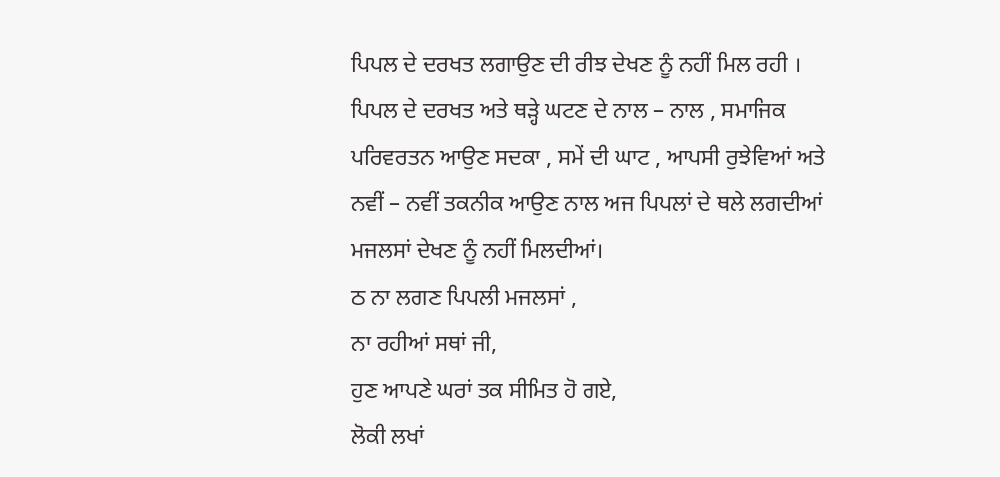ਪਿਪਲ ਦੇ ਦਰਖਤ ਲਗਾਉਣ ਦੀ ਰੀਝ ਦੇਖਣ ਨੂੰ ਨਹੀਂ ਮਿਲ ਰਹੀ ।
ਪਿਪਲ ਦੇ ਦਰਖਤ ਅਤੇ ਥੜ੍ਹੇ ਘਟਣ ਦੇ ਨਾਲ – ਨਾਲ , ਸਮਾਜਿਕ ਪਰਿਵਰਤਨ ਆਉਣ ਸਦਕਾ , ਸਮੇਂ ਦੀ ਘਾਟ , ਆਪਸੀ ਰੁਝੇਵਿਆਂ ਅਤੇ ਨਵੀਂ – ਨਵੀਂ ਤਕਨੀਕ ਆਉਣ ਨਾਲ ਅਜ ਪਿਪਲਾਂ ਦੇ ਥਲੇ ਲਗਦੀਆਂ ਮਜਲਸਾਂ ਦੇਖਣ ਨੂੰ ਨਹੀਂ ਮਿਲਦੀਆਂ।
ਠ ਨਾ ਲਗਣ ਪਿਪਲੀ ਮਜਲਸਾਂ ,
ਨਾ ਰਹੀਆਂ ਸਥਾਂ ਜੀ,
ਹੁਣ ਆਪਣੇ ਘਰਾਂ ਤਕ ਸੀਮਿਤ ਹੋ ਗਏ,
ਲੋਕੀ ਲਖਾਂ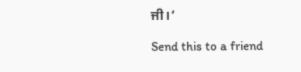ਜੀ।’

Send this to a friend